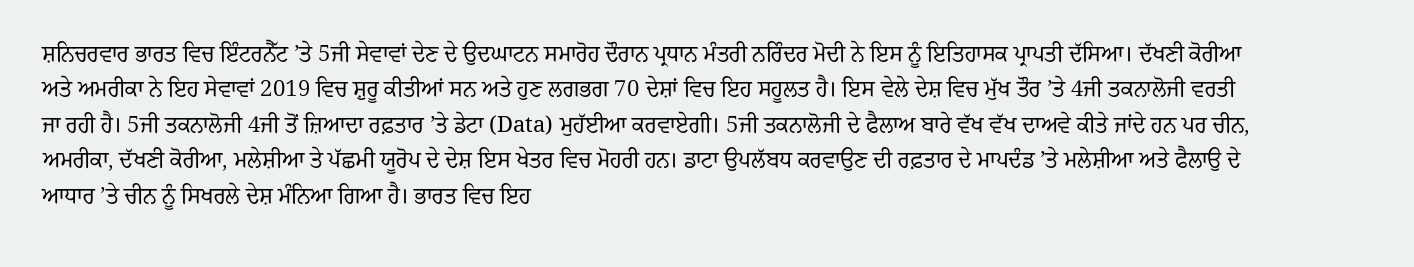ਸ਼ਨਿਚਰਵਾਰ ਭਾਰਤ ਵਿਚ ਇੰਟਰਨੈੱਟ ’ਤੇ 5ਜੀ ਸੇਵਾਵਾਂ ਦੇਣ ਦੇ ਉਦਘਾਟਨ ਸਮਾਰੋਹ ਦੌਰਾਨ ਪ੍ਰਧਾਨ ਮੰਤਰੀ ਨਰਿੰਦਰ ਮੋਦੀ ਨੇ ਇਸ ਨੂੰ ਇਤਿਹਾਸਕ ਪ੍ਰਾਪਤੀ ਦੱਸਿਆ। ਦੱਖਣੀ ਕੋਰੀਆ ਅਤੇ ਅਮਰੀਕਾ ਨੇ ਇਹ ਸੇਵਾਵਾਂ 2019 ਵਿਚ ਸ਼ੁਰੂ ਕੀਤੀਆਂ ਸਨ ਅਤੇ ਹੁਣ ਲਗਭਗ 70 ਦੇਸ਼ਾਂ ਵਿਚ ਇਹ ਸਹੂਲਤ ਹੈ। ਇਸ ਵੇਲੇ ਦੇਸ਼ ਵਿਚ ਮੁੱਖ ਤੌਰ ’ਤੇ 4ਜੀ ਤਕਨਾਲੋਜੀ ਵਰਤੀ ਜਾ ਰਹੀ ਹੈ। 5ਜੀ ਤਕਨਾਲੋਜੀ 4ਜੀ ਤੋਂ ਜ਼ਿਆਦਾ ਰਫ਼ਤਾਰ ’ਤੇ ਡੇਟਾ (Data) ਮੁਹੱਈਆ ਕਰਵਾਏਗੀ। 5ਜੀ ਤਕਨਾਲੋਜੀ ਦੇ ਫੈਲਾਅ ਬਾਰੇ ਵੱਖ ਵੱਖ ਦਾਅਵੇ ਕੀਤੇ ਜਾਂਦੇ ਹਨ ਪਰ ਚੀਨ, ਅਮਰੀਕਾ, ਦੱਖਣੀ ਕੋਰੀਆ, ਮਲੇਸ਼ੀਆ ਤੇ ਪੱਛਮੀ ਯੂਰੋਪ ਦੇ ਦੇਸ਼ ਇਸ ਖੇਤਰ ਵਿਚ ਮੋਹਰੀ ਹਨ। ਡਾਟਾ ਉਪਲੱਬਧ ਕਰਵਾਉਣ ਦੀ ਰਫ਼ਤਾਰ ਦੇ ਮਾਪਦੰਡ ’ਤੇ ਮਲੇਸ਼ੀਆ ਅਤੇ ਫੈਲਾਉ ਦੇ ਆਧਾਰ ’ਤੇ ਚੀਨ ਨੂੰ ਸਿਖਰਲੇ ਦੇਸ਼ ਮੰਨਿਆ ਗਿਆ ਹੈ। ਭਾਰਤ ਵਿਚ ਇਹ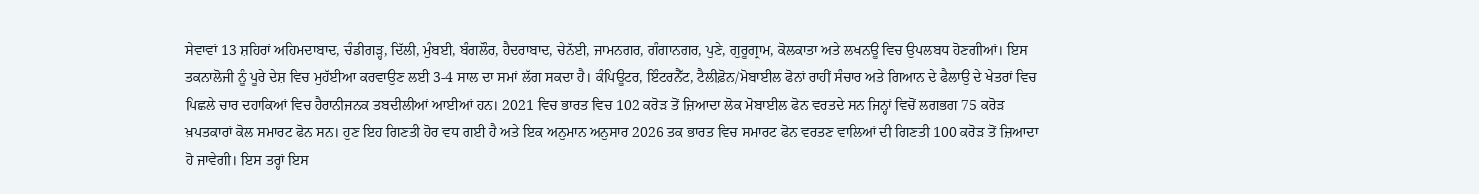ਸੇਵਾਵਾਂ 13 ਸ਼ਹਿਰਾਂ ਅਹਿਮਦਾਬਾਦ, ਚੰਡੀਗੜ੍ਹ, ਦਿੱਲੀ, ਮੁੰਬਈ, ਬੰਗਲੌਰ, ਹੈਦਰਾਬਾਦ, ਚੇਨੱਈ, ਜਾਮਨਗਰ, ਗੰਗਾਨਗਰ, ਪੁਣੇ, ਗੁਰੂਗ੍ਰਾਮ, ਕੋਲਕਾਤਾ ਅਤੇ ਲਖਨਊ ਵਿਚ ਉਪਲਬਧ ਹੋਣਗੀਆਂ। ਇਸ ਤਕਨਾਲੋਜੀ ਨੂੰ ਪੂਰੇ ਦੇਸ਼ ਵਿਚ ਮੁਹੱਈਆ ਕਰਵਾਉਣ ਲਈ 3-4 ਸਾਲ ਦਾ ਸਮਾਂ ਲੱਗ ਸਕਦਾ ਹੈ। ਕੰਪਿਊਟਰ, ਇੰਟਰਨੈੱਟ, ਟੈਲੀਫ਼ੋਨ/ਮੋਬਾਈਲ ਫੋਨਾਂ ਰਾਹੀਂ ਸੰਚਾਰ ਅਤੇ ਗਿਆਨ ਦੇ ਫੈਲਾਉ ਦੇ ਖੇਤਰਾਂ ਵਿਚ ਪਿਛਲੇ ਚਾਰ ਦਹਾਕਿਆਂ ਵਿਚ ਹੈਰਾਨੀਜਨਕ ਤਬਦੀਲੀਆਂ ਆਈਆਂ ਹਨ। 2021 ਵਿਚ ਭਾਰਤ ਵਿਚ 102 ਕਰੋੜ ਤੋਂ ਜ਼ਿਆਦਾ ਲੋਕ ਮੋਬਾਈਲ ਫੋਨ ਵਰਤਦੇ ਸਨ ਜਿਨ੍ਹਾਂ ਵਿਚੋਂ ਲਗਭਗ 75 ਕਰੋੜ ਖ਼ਪਤਕਾਰਾਂ ਕੋਲ ਸਮਾਰਟ ਫੋਨ ਸਨ। ਹੁਣ ਇਹ ਗਿਣਤੀ ਹੋਰ ਵਧ ਗਈ ਹੈ ਅਤੇ ਇਕ ਅਨੁਮਾਨ ਅਨੁਸਾਰ 2026 ਤਕ ਭਾਰਤ ਵਿਚ ਸਮਾਰਟ ਫੋਨ ਵਰਤਣ ਵਾਲਿਆਂ ਦੀ ਗਿਣਤੀ 100 ਕਰੋੜ ਤੋਂ ਜ਼ਿਆਦਾ ਹੋ ਜਾਵੇਗੀ। ਇਸ ਤਰ੍ਹਾਂ ਇਸ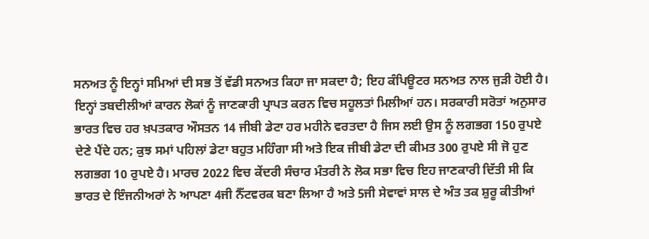ਸਨਅਤ ਨੂੰ ਇਨ੍ਹਾਂ ਸਮਿਆਂ ਦੀ ਸਭ ਤੋਂ ਵੱਡੀ ਸਨਅਤ ਕਿਹਾ ਜਾ ਸਕਦਾ ਹੈ; ਇਹ ਕੰਪਿਊਟਰ ਸਨਅਤ ਨਾਲ ਜੁੜੀ ਹੋਈ ਹੈ।
ਇਨ੍ਹਾਂ ਤਬਦੀਲੀਆਂ ਕਾਰਨ ਲੋਕਾਂ ਨੂੰ ਜਾਣਕਾਰੀ ਪ੍ਰਾਪਤ ਕਰਨ ਵਿਚ ਸਹੂਲਤਾਂ ਮਿਲੀਆਂ ਹਨ। ਸਰਕਾਰੀ ਸਰੋਤਾਂ ਅਨੁਸਾਰ ਭਾਰਤ ਵਿਚ ਹਰ ਖ਼ਪਤਕਾਰ ਔਸਤਨ 14 ਜੀਬੀ ਡੇਟਾ ਹਰ ਮਹੀਨੇ ਵਰਤਦਾ ਹੈ ਜਿਸ ਲਈ ਉਸ ਨੂੰ ਲਗਭਗ 150 ਰੁਪਏ ਦੇਣੇ ਪੈਂਦੇ ਹਨ; ਕੁਝ ਸਮਾਂ ਪਹਿਲਾਂ ਡੇਟਾ ਬਹੁਤ ਮਹਿੰਗਾ ਸੀ ਅਤੇ ਇਕ ਜੀਬੀ ਡੇਟਾ ਦੀ ਕੀਮਤ 300 ਰੁਪਏ ਸੀ ਜੋ ਹੁਣ ਲਗਭਗ 10 ਰੁਪਏ ਹੈ। ਮਾਰਚ 2022 ਵਿਚ ਕੇਂਦਰੀ ਸੰਚਾਰ ਮੰਤਰੀ ਨੇ ਲੋਕ ਸਭਾ ਵਿਚ ਇਹ ਜਾਣਕਾਰੀ ਦਿੱਤੀ ਸੀ ਕਿ ਭਾਰਤ ਦੇ ਇੰਜਨੀਅਰਾਂ ਨੇ ਆਪਣਾ 4ਜੀ ਨੈੱਟਵਰਕ ਬਣਾ ਲਿਆ ਹੈ ਅਤੇ 5ਜੀ ਸੇਵਾਵਾਂ ਸਾਲ ਦੇ ਅੰਤ ਤਕ ਸ਼ੁਰੂ ਕੀਤੀਆਂ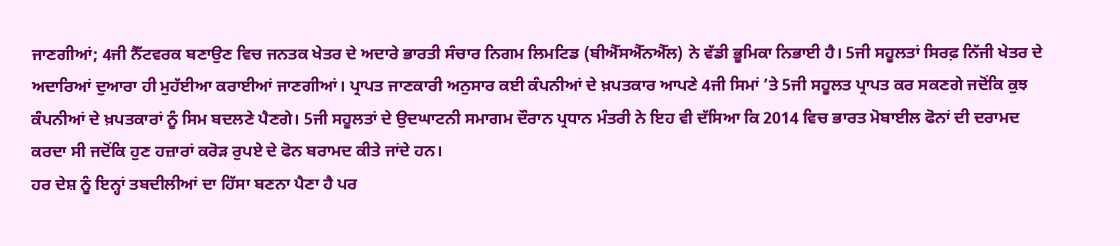ਜਾਣਗੀਆਂ; 4ਜੀ ਨੈੱਟਵਰਕ ਬਣਾਉਣ ਵਿਚ ਜਨਤਕ ਖੇਤਰ ਦੇ ਅਦਾਰੇ ਭਾਰਤੀ ਸੰਚਾਰ ਨਿਗਮ ਲਿਮਟਿਡ (ਬੀਐੱਸਐੱਨਐੱਲ) ਨੇ ਵੱਡੀ ਭੂਮਿਕਾ ਨਿਭਾਈ ਹੈ। 5ਜੀ ਸਹੂਲਤਾਂ ਸਿਰਫ਼ ਨਿੱਜੀ ਖੇਤਰ ਦੇ ਅਦਾਰਿਆਂ ਦੁਆਰਾ ਹੀ ਮੁਹੱਈਆ ਕਰਾਈਆਂ ਜਾਣਗੀਆਂ। ਪ੍ਰਾਪਤ ਜਾਣਕਾਰੀ ਅਨੁਸਾਰ ਕਈ ਕੰਪਨੀਆਂ ਦੇ ਖ਼ਪਤਕਾਰ ਆਪਣੇ 4ਜੀ ਸਿਮਾਂ ’ਤੇ 5ਜੀ ਸਹੂਲਤ ਪ੍ਰਾਪਤ ਕਰ ਸਕਣਗੇ ਜਦੋਂਕਿ ਕੁਝ ਕੰਪਨੀਆਂ ਦੇ ਖ਼ਪਤਕਾਰਾਂ ਨੂੰ ਸਿਮ ਬਦਲਣੇ ਪੈਣਗੇ। 5ਜੀ ਸਹੂਲਤਾਂ ਦੇ ਉਦਘਾਟਨੀ ਸਮਾਗਮ ਦੌਰਾਨ ਪ੍ਰਧਾਨ ਮੰਤਰੀ ਨੇ ਇਹ ਵੀ ਦੱਸਿਆ ਕਿ 2014 ਵਿਚ ਭਾਰਤ ਮੋਬਾਈਲ ਫੋਨਾਂ ਦੀ ਦਰਾਮਦ ਕਰਦਾ ਸੀ ਜਦੋਂਕਿ ਹੁਣ ਹਜ਼ਾਰਾਂ ਕਰੋੜ ਰੁਪਏ ਦੇ ਫੋਨ ਬਰਾਮਦ ਕੀਤੇ ਜਾਂਦੇ ਹਨ।
ਹਰ ਦੇਸ਼ ਨੂੰ ਇਨ੍ਹਾਂ ਤਬਦੀਲੀਆਂ ਦਾ ਹਿੱਸਾ ਬਣਨਾ ਪੈਣਾ ਹੈ ਪਰ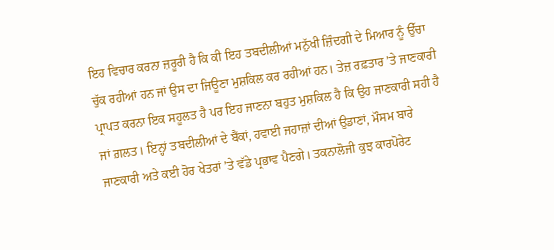ਇਹ ਵਿਚਾਰ ਕਰਨਾ ਜ਼ਰੂਰੀ ਹੈ ਕਿ ਕੀ ਇਹ ਤਬਦੀਲੀਆਂ ਮਨੁੱਖੀ ਜ਼ਿੰਦਗੀ ਦੇ ਮਿਆਰ ਨੂੰ ਉੱਚਾ ਚੁੱਕ ਰਹੀਆਂ ਹਨ ਜਾਂ ਉਸ ਦਾ ਜਿਊਣਾ ਮੁਸ਼ਕਿਲ ਕਰ ਰਹੀਆਂ ਹਨ। ਤੇਜ਼ ਰਫ਼ਤਾਰ ’ਤੇ ਜਾਣਕਾਰੀ ਪ੍ਰਾਪਤ ਕਰਨਾ ਇਕ ਸਹੂਲਤ ਹੈ ਪਰ ਇਹ ਜਾਣਨਾ ਬਹੁਤ ਮੁਸ਼ਕਿਲ ਹੈ ਕਿ ਉਹ ਜਾਣਕਾਰੀ ਸਹੀ ਹੈ ਜਾਂ ਗ਼ਲਤ। ਇਨ੍ਹਾਂ ਤਬਦੀਲੀਆਂ ਦੇ ਬੈਂਕਾਂ, ਹਵਾਈ ਜਹਾਜ਼ਾਂ ਦੀਆਂ ਉਡਾਣਾਂ, ਮੌਸਮ ਬਾਰੇ ਜਾਣਕਾਰੀ ਅਤੇ ਕਈ ਹੋਰ ਖੇਤਰਾਂ ’ਤੇ ਵੱਡੇ ਪ੍ਰਭਾਵ ਪੈਣਗੇ। ਤਕਨਾਲੋਜੀ ਕੁਝ ਕਾਰਪੋਰੇਟ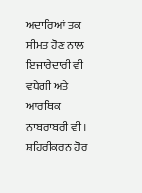ਅਦਾਰਿਆਂ ਤਕ ਸੀਮਤ ਹੋਣ ਨਾਲ ਇਜਾਰੇਦਾਰੀ ਵੀ ਵਧੇਗੀ ਅਤੇ ਆਰਥਿਕ ਨਾਬਰਾਬਰੀ ਵੀ। ਸ਼ਹਿਰੀਕਰਨ ਹੋਰ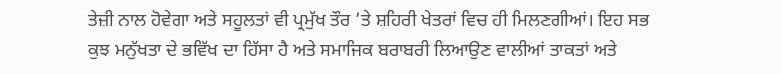ਤੇਜ਼ੀ ਨਾਲ ਹੋਵੇਗਾ ਅਤੇ ਸਹੂਲਤਾਂ ਵੀ ਪ੍ਰਮੁੱਖ ਤੌਰ ’ਤੇ ਸ਼ਹਿਰੀ ਖੇਤਰਾਂ ਵਿਚ ਹੀ ਮਿਲਣਗੀਆਂ। ਇਹ ਸਭ ਕੁਝ ਮਨੁੱਖਤਾ ਦੇ ਭਵਿੱਖ ਦਾ ਹਿੱਸਾ ਹੈ ਅਤੇ ਸਮਾਜਿਕ ਬਰਾਬਰੀ ਲਿਆਉਣ ਵਾਲੀਆਂ ਤਾਕਤਾਂ ਅਤੇ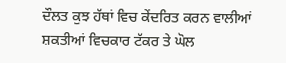ਦੌਲਤ ਕੁਝ ਹੱਥਾਂ ਵਿਚ ਕੇਂਦਰਿਤ ਕਰਨ ਵਾਲੀਆਂ ਸ਼ਕਤੀਆਂ ਵਿਚਕਾਰ ਟੱਕਰ ਤੇ ਘੋਲ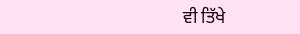ਵੀ ਤਿੱਖੇ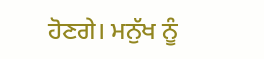ਹੋਣਗੇ। ਮਨੁੱਖ ਨੂੰ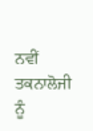ਨਵੀਂ ਤਕਨਾਲੋਜੀ ਨੂੰ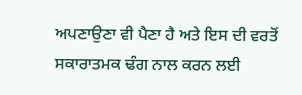ਅਪਣਾਉਣਾ ਵੀ ਪੈਣਾ ਹੈ ਅਤੇ ਇਸ ਦੀ ਵਰਤੋਂ ਸਕਾਰਾਤਮਕ ਢੰਗ ਨਾਲ ਕਰਨ ਲਈ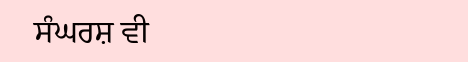ਸੰਘਰਸ਼ ਵੀ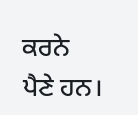ਕਰਨੇ ਪੈਣੇ ਹਨ।